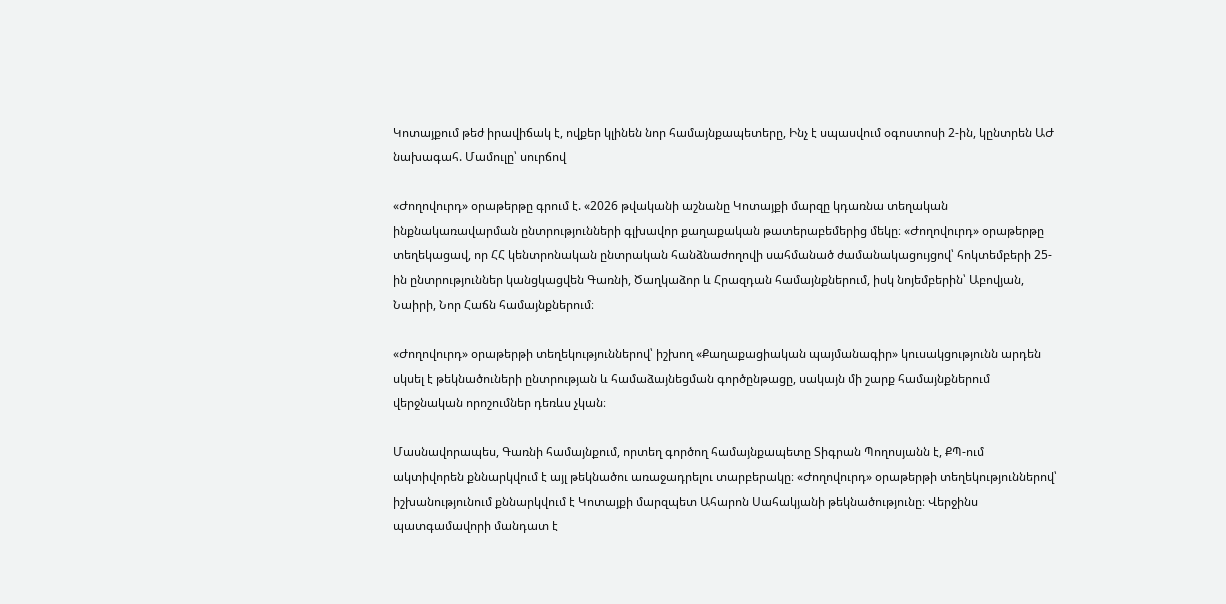Կոտայքում թեժ իրավիճակ է, ովքեր կլինեն նոր համայնքապետերը, Ինչ է սպասվում օգոստոսի 2-ին, կընտրեն ԱԺ նախագահ. Մամուլը՝ սուրճով

«Ժողովուրդ» օրաթերթը գրում է. «2026 թվականի աշնանը Կոտայքի մարզը կդառնա տեղական ինքնակառավարման ընտրությունների գլխավոր քաղաքական թատերաբեմերից մեկը։ «Ժողովուրդ» օրաթերթը տեղեկացավ, որ ՀՀ կենտրոնական ընտրական հանձնաժողովի սահմանած ժամանակացույցով՝ հոկտեմբերի 25-ին ընտրություններ կանցկացվեն Գառնի, Ծաղկաձոր և Հրազդան համայնքներում, իսկ նոյեմբերին՝ Աբովյան, Նաիրի, Նոր Հաճն համայնքներում։

«Ժողովուրդ» օրաթերթի տեղեկություններով՝ իշխող «Քաղաքացիական պայմանագիր» կուսակցությունն արդեն սկսել է թեկնածուների ընտրության և համաձայնեցման գործընթացը, սակայն մի շարք համայնքներում վերջնական որոշումներ դեռևս չկան։

Մասնավորապես, Գառնի համայնքում, որտեղ գործող համայնքապետը Տիգրան Պողոսյանն է, ՔՊ-ում ակտիվորեն քննարկվում է այլ թեկնածու առաջադրելու տարբերակը։ «Ժողովուրդ» օրաթերթի տեղեկություններով՝ իշխանությունում քննարկվում է Կոտայքի մարզպետ Ահարոն Սահակյանի թեկնածությունը։ Վերջինս պատգամավորի մանդատ է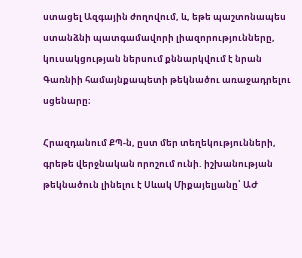ստացել Ազգային ժողովում, և, եթե պաշտոնապես ստանձնի պատգամավորի լիազորությունները, կուսակցության ներսում քննարկվում է նրան Գառնիի համայնքապետի թեկնածու առաջադրելու սցենարը։

Հրազդանում ՔՊ-ն, ըստ մեր տեղեկությունների, գրեթե վերջնական որոշում ունի. իշխանության թեկնածուն լինելու է Սևակ Միքայելյանը՝ ԱԺ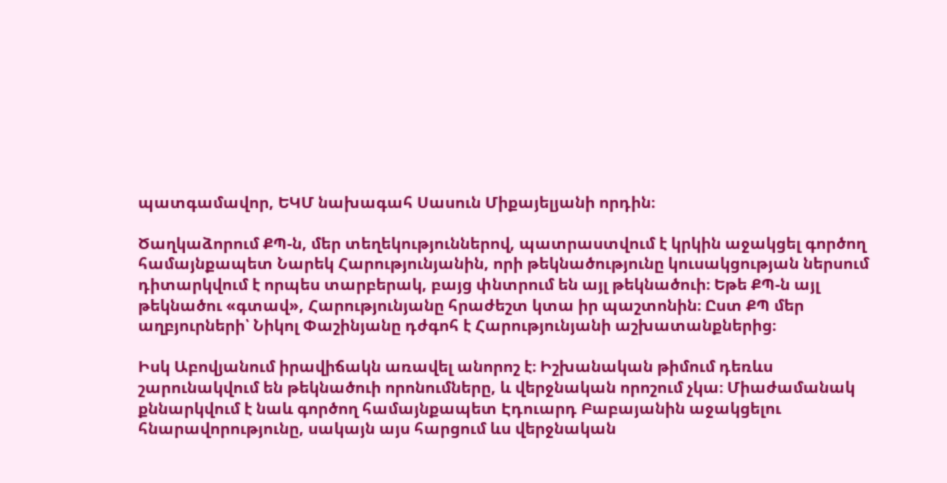պատգամավոր, ԵԿՄ նախագահ Սասուն Միքայելյանի որդին։

Ծաղկաձորում ՔՊ-ն, մեր տեղեկություններով, պատրաստվում է կրկին աջակցել գործող համայնքապետ Նարեկ Հարությունյանին, որի թեկնածությունը կուսակցության ներսում դիտարկվում է որպես տարբերակ, բայց փնտրում են այլ թեկնածուի։ Եթե ՔՊ-ն այլ թեկնածու «գտավ», Հարությունյանը հրաժեշտ կտա իր պաշտոնին։ Ըստ ՔՊ մեր աղբյուրների՝ Նիկոլ Փաշինյանը դժգոհ է Հարությունյանի աշխատանքներից։

Իսկ Աբովյանում իրավիճակն առավել անորոշ է։ Իշխանական թիմում դեռևս շարունակվում են թեկնածուի որոնումները, և վերջնական որոշում չկա։ Միաժամանակ քննարկվում է նաև գործող համայնքապետ Էդուարդ Բաբայանին աջակցելու հնարավորությունը, սակայն այս հարցում ևս վերջնական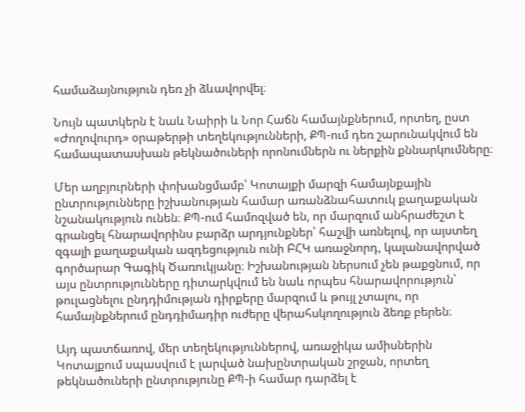համաձայնություն դեռ չի ձևավորվել։

Նույն պատկերն է նաև Նաիրի և Նոր Հաճն համայնքներում, որտեղ, ըստ «Ժողովուրդ» օրաթերթի տեղեկությունների, ՔՊ-ում դեռ շարունակվում են համապատասխան թեկնածուների որոնումներն ու ներքին քննարկումները։

Մեր աղբյուրների փոխանցմամբ՝ Կոտայքի մարզի համայնքային ընտրությունները իշխանության համար առանձնահատուկ քաղաքական նշանակություն ունեն։ ՔՊ-ում համոզված են, որ մարզում անհրաժեշտ է գրանցել հնարավորինս բարձր արդյունքներ՝ հաշվի առնելով, որ այստեղ զգալի քաղաքական ազդեցություն ունի ԲՀԿ առաջնորդ, կալանավորված գործարար Գագիկ Ծառուկյանը։ Իշխանության ներսում չեն թաքցնում, որ այս ընտրությունները դիտարկվում են նաև որպես հնարավորություն՝ թուլացնելու ընդդիմության դիրքերը մարզում և թույլ չտալու, որ համայնքներում ընդդիմադիր ուժերը վերահսկողություն ձեռք բերեն։

Այդ պատճառով, մեր տեղեկություններով, առաջիկա ամիսներին Կոտայքում սպասվում է լարված նախընտրական շրջան, որտեղ թեկնածուների ընտրությունը ՔՊ-ի համար դարձել է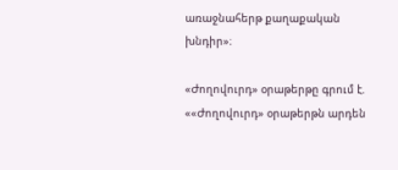առաջնահերթ քաղաքական խնդիր»։

«Ժողովուրդ» օրաթերթը գրում է. ««Ժողովուրդ» օրաթերթն արդեն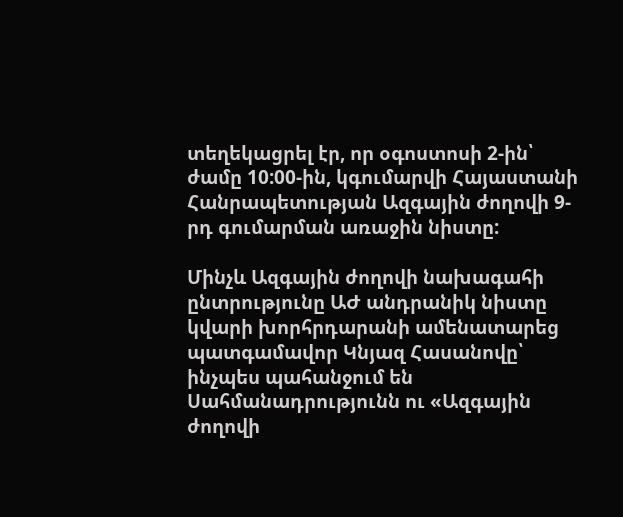տեղեկացրել էր, որ օգոստոսի 2-ին՝ ժամը 10:00-ին, կգումարվի Հայաստանի Հանրապետության Ազգային ժողովի 9-րդ գումարման առաջին նիստը:

Մինչև Ազգային ժողովի նախագահի ընտրությունը ԱԺ անդրանիկ նիստը կվարի խորհրդարանի ամենատարեց պատգամավոր Կնյազ Հասանովը՝ ինչպես պահանջում են Սահմանադրությունն ու «Ազգային ժողովի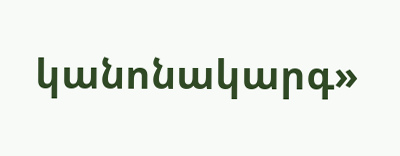կանոնակարգ»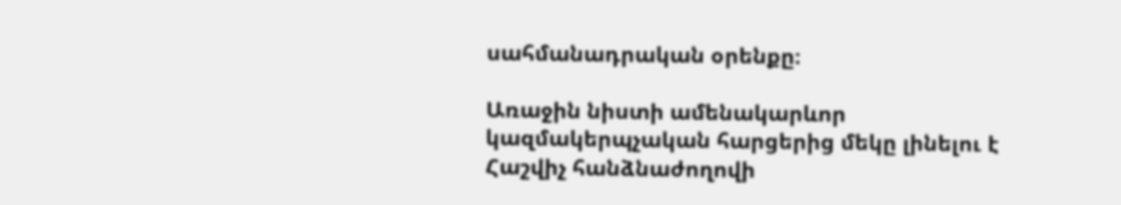սահմանադրական օրենքը։

Առաջին նիստի ամենակարևոր կազմակերպչական հարցերից մեկը լինելու է Հաշվիչ հանձնաժողովի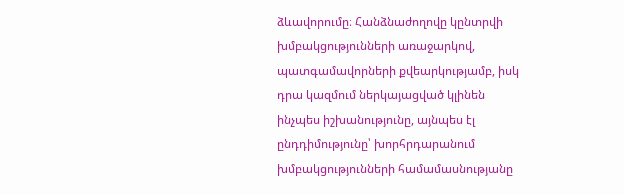ձևավորումը։ Հանձնաժողովը կընտրվի խմբակցությունների առաջարկով, պատգամավորների քվեարկությամբ, իսկ դրա կազմում ներկայացված կլինեն ինչպես իշխանությունը, այնպես էլ ընդդիմությունը՝ խորհրդարանում խմբակցությունների համամասնությանը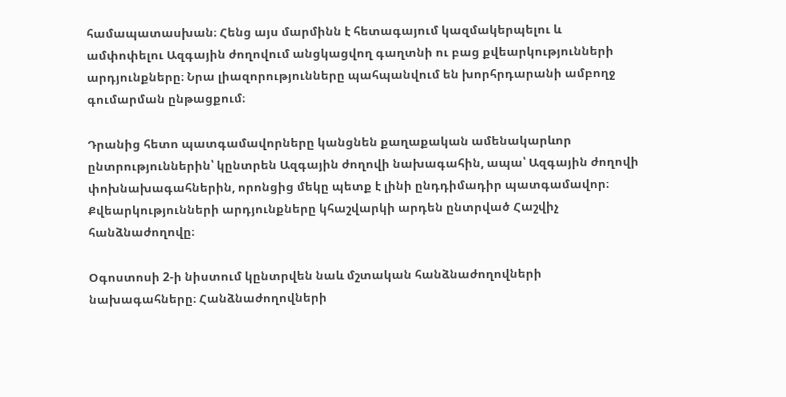համապատասխան։ Հենց այս մարմինն է հետագայում կազմակերպելու և ամփոփելու Ազգային ժողովում անցկացվող գաղտնի ու բաց քվեարկությունների արդյունքները։ Նրա լիազորությունները պահպանվում են խորհրդարանի ամբողջ գումարման ընթացքում։

Դրանից հետո պատգամավորները կանցնեն քաղաքական ամենակարևոր ընտրություններին՝ կընտրեն Ազգային ժողովի նախագահին, ապա՝ Ազգային ժողովի փոխնախագահներին, որոնցից մեկը պետք է լինի ընդդիմադիր պատգամավոր։ Քվեարկությունների արդյունքները կհաշվարկի արդեն ընտրված Հաշվիչ հանձնաժողովը։

Օգոստոսի 2-ի նիստում կընտրվեն նաև մշտական հանձնաժողովների նախագահները։ Հանձնաժողովների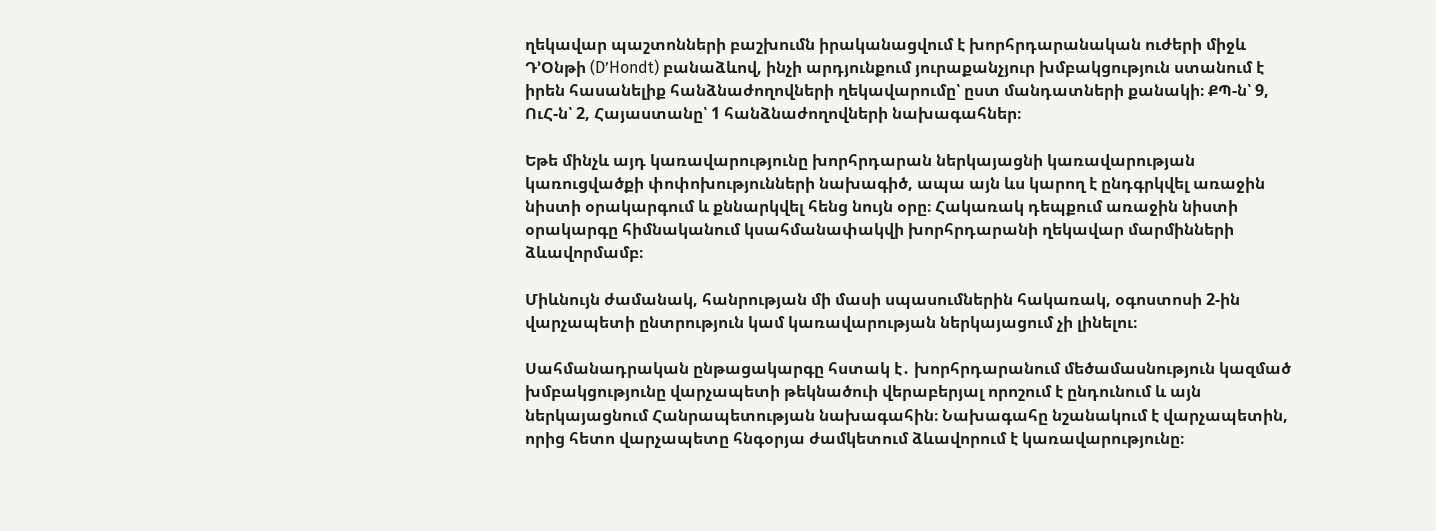ղեկավար պաշտոնների բաշխումն իրականացվում է խորհրդարանական ուժերի միջև Դ’Օնթի (D’Hondt) բանաձևով, ինչի արդյունքում յուրաքանչյուր խմբակցություն ստանում է իրեն հասանելիք հանձնաժողովների ղեկավարումը՝ ըստ մանդատների քանակի։ ՔՊ-ն՝ 9, ՈւՀ-ն՝ 2, Հայաստանը՝ 1 հանձնաժողովների նախագահներ։

Եթե մինչև այդ կառավարությունը խորհրդարան ներկայացնի կառավարության կառուցվածքի փոփոխությունների նախագիծ, ապա այն ևս կարող է ընդգրկվել առաջին նիստի օրակարգում և քննարկվել հենց նույն օրը։ Հակառակ դեպքում առաջին նիստի օրակարգը հիմնականում կսահմանափակվի խորհրդարանի ղեկավար մարմինների ձևավորմամբ։

Միևնույն ժամանակ, հանրության մի մասի սպասումներին հակառակ, օգոստոսի 2-ին վարչապետի ընտրություն կամ կառավարության ներկայացում չի լինելու։

Սահմանադրական ընթացակարգը հստակ է․ խորհրդարանում մեծամասնություն կազմած խմբակցությունը վարչապետի թեկնածուի վերաբերյալ որոշում է ընդունում և այն ներկայացնում Հանրապետության նախագահին։ Նախագահը նշանակում է վարչապետին, որից հետո վարչապետը հնգօրյա ժամկետում ձևավորում է կառավարությունը։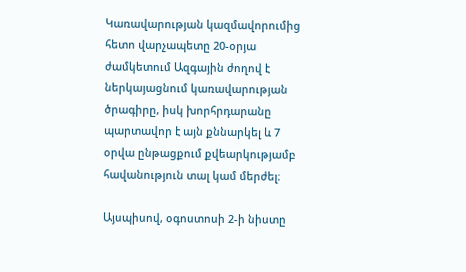Կառավարության կազմավորումից հետո վարչապետը 20-օրյա ժամկետում Ազգային ժողով է ներկայացնում կառավարության ծրագիրը, իսկ խորհրդարանը պարտավոր է այն քննարկել և 7 օրվա ընթացքում քվեարկությամբ հավանություն տալ կամ մերժել։

Այսպիսով, օգոստոսի 2-ի նիստը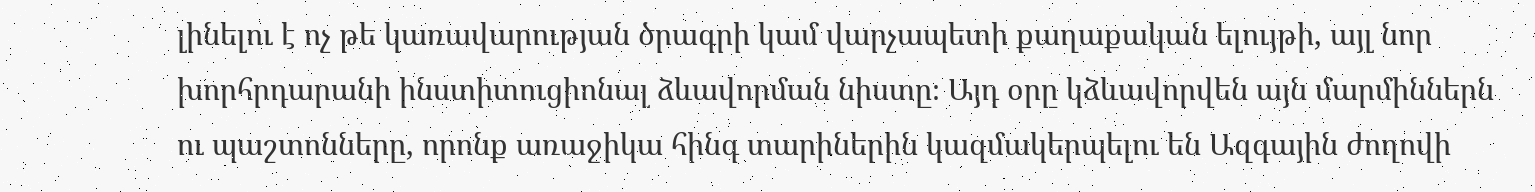լինելու է ոչ թե կառավարության ծրագրի կամ վարչապետի քաղաքական ելույթի, այլ նոր խորհրդարանի ինստիտուցիոնալ ձևավորման նիստը։ Այդ օրը կձևավորվեն այն մարմիններն ու պաշտոնները, որոնք առաջիկա հինգ տարիներին կազմակերպելու են Ազգային ժողովի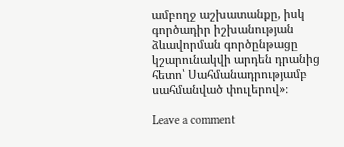ամբողջ աշխատանքը, իսկ գործադիր իշխանության ձևավորման գործընթացը կշարունակվի արդեն դրանից հետո՝ Սահմանադրությամբ սահմանված փուլերով»։

Leave a comment